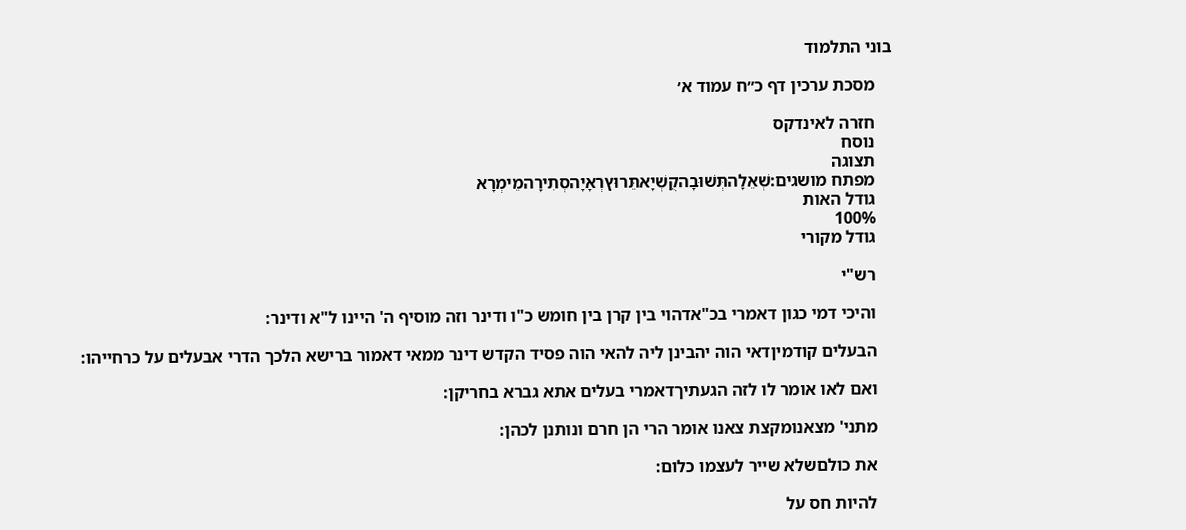בוני התלמוד

    מסכת ערכין דף כ״ח עמוד א׳

    חזרה לאינדקס
    נוסח
    תצוגה
    מפתח מושגים:שְׁאֵלָהתְּשׁוּבָהקֻשְׁיָאתֵּרוּץרְאָיָהסְתִירָהמֵימְרָא
    גודל האות
    100%
    גודל מקורי

    רש"י

    והיכי דמי כגון דאמרי בכ"אדהוי בין קרן בין חומש כ"ו ודינר וזה מוסיף ה' היינו ל"א ודינר:

    הבעלים קודמיןדאי הוה יהבינן ליה להאי הוה פסיד הקדש דינר ממאי דאמור ברישא הלכך הדרי אבעלים על כרחייהו:

    ואם לאו אומר לו לזה הגעתיךדאמרי בעלים אתא גברא בחריקן:

    מתני' מצאנומקצת צאנו אומר הרי הן חרם ונותנן לכהן:

    את כולםשלא שייר לעצמו כלום:

    להיות חס על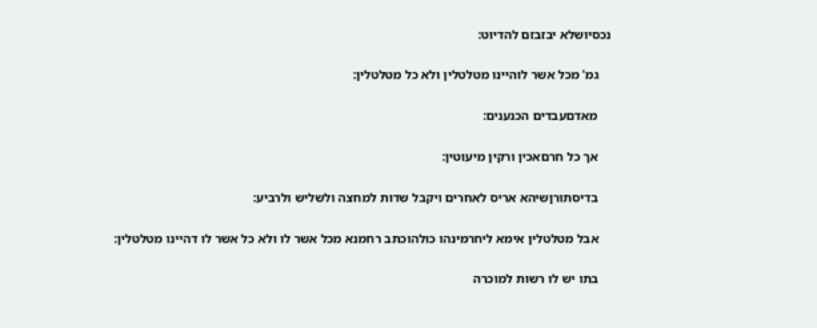נכסיושלא יבזבזם להדיוט:

    גמ' מכל אשר לוהיינו מטלטלין ולא כל מטלטלין:

    מאדםעבדים הכנענים:

    אך כל חרםאכין ורקין מיעוטין:

    בדיסתורןשיהא אריס לאחרים ויקבל שדות למחצה ולשליש ולרביע:

    אבל מטלטלין אימא ליחרמינהו כולהוכתב רחמנא מכל אשר לו ולא כל אשר לו דהיינו מטלטלין:

    בתו יש לו רשות למוכרה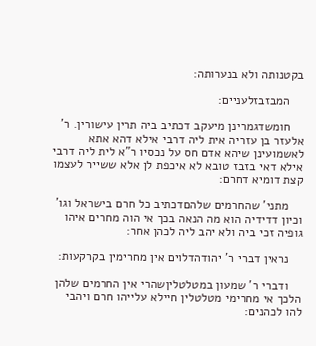בקטנותה ולא בנערותה:

    המבזבזלעניים:

    חומשדגמרינן מיעקב דכתיב ביה תרין עישורין. ר' אלעזר בן עזריה אית ליה דרבי אילא דהא אתא לאשמועינן שיהא אדם חס על נכסיו ר"א לית ליה דרבי אילא דאי בזבז טובא לא איכפת לן אלא ששייר לעצמו קצת דומיא דחרם:

    מתני' שהחרמים שלהםדכתיב כל חרם בישראל וגו' וכיון דדידיה הוא מה הנאה בכך אי הוה מחרים איהו גופיה זכי ביה ולא יהב ליה לכהן אחר:

    נראין דברי ר' יהודהדלוים אין מחרימין בקרקעות:

    ודברי ר' שמעון במטלטליןשהרי אין החרמים שלהן הלכך אי מחרימי מטלטלין חיילא עלייהו חרם ויהבי להו לכהנים: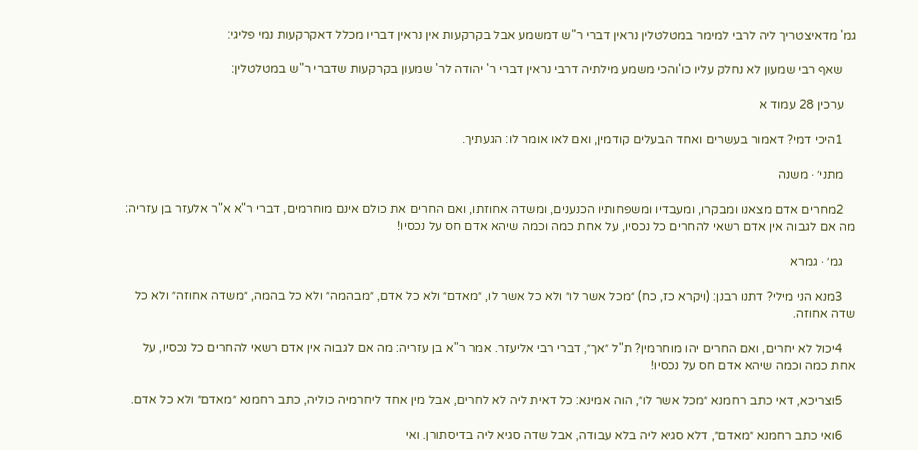גמ' מדאיצטריך ליה לרבי למימר במטלטלין נראין דברי ר"ש דמשמע אבל בקרקעות אין נראין דבריו מכלל דאקרקעות נמי פליגי:

    שאף רבי שמעון לא נחלק עליו כו'והכי משמע מילתיה דרבי נראין דברי ר' יהודה לר' שמעון בקרקעות שדברי ר"ש במטלטלין:

    ערכין 28 עמוד א

    1היכי דמי? דאמור בעשרים ואחד הבעלים קודמין, ואם לאו אומר לו: הגעתיך.

    מתני׳ · משנה

    2מחרים אדם מצאנו ומבקרו, ומעבדיו ומשפחותיו הכנענים, ומשדה אחוזתו, ואם החרים את כולם אינם מוחרמים, דברי ר"א א"ר אלעזר בן עזריה: מה אם לגבוה אין אדם רשאי להחרים כל נכסיו, על אחת כמה וכמה שיהא אדם חס על נכסיו!

    גמ׳ · גמרא

    3מנא הני מילי? דתנו רבנן: (ויקרא כז, כח) ״מכל אשר לו״ ולא כל אשר לו, ״מאדם״ ולא כל אדם, ״מבהמה״ ולא כל בהמה, ״משדה אחוזה״ ולא כל שדה אחוזה.

    4יכול לא יחרים, ואם החרים יהו מוחרמין? ת"ל ״אך״, דברי רבי אליעזר. אמר ר"א בן עזריה: מה אם לגבוה אין אדם רשאי להחרים כל נכסיו, על אחת כמה וכמה שיהא אדם חס על נכסיו!

    5וצריכא, דאי כתב רחמנא ״מכל אשר לו״, הוה אמינא: כל דאית ליה לא לחרים, אבל מין אחד ליחרמיה כוליה, כתב רחמנא ״מאדם״ ולא כל אדם.

    6ואי כתב רחמנא ״מאדם״, דלא סגיא ליה בלא עבודה, אבל שדה סגיא ליה בדיסתורן. ואי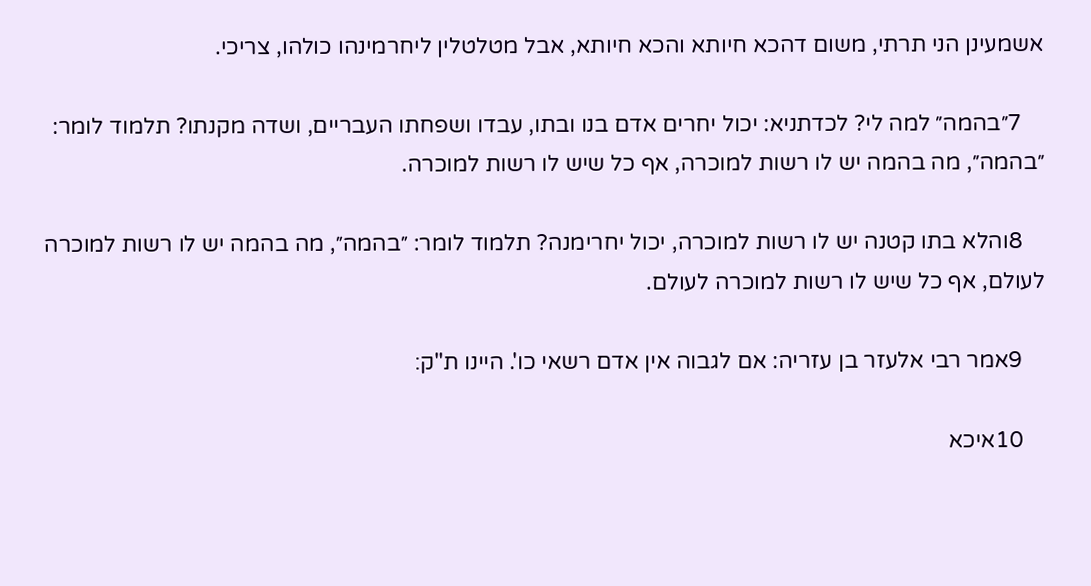אשמעינן הני תרתי, משום דהכא חיותא והכא חיותא, אבל מטלטלין ליחרמינהו כולהו, צריכי.

    7״בהמה״ למה לי? לכדתניא: יכול יחרים אדם בנו ובתו, עבדו ושפחתו העבריים, ושדה מקנתו? תלמוד לומר: ״בהמה״, מה בהמה יש לו רשות למוכרה, אף כל שיש לו רשות למוכרה.

    8והלא בתו קטנה יש לו רשות למוכרה, יכול יחרימנה? תלמוד לומר: ״בהמה״, מה בהמה יש לו רשות למוכרה לעולם, אף כל שיש לו רשות למוכרה לעולם.

    9אמר רבי אלעזר בן עזריה: אם לגבוה אין אדם רשאי כו'. היינו ת"ק׃

    10איכא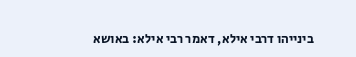בינייהו דרבי אילא, דאמר רבי אילא: באושא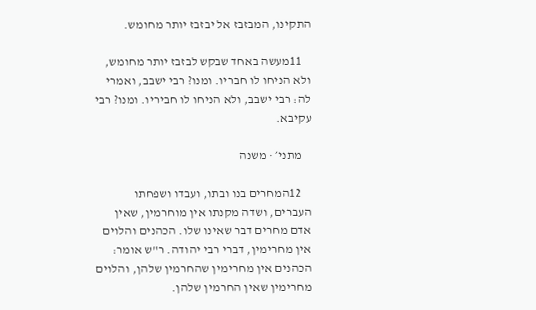התקינו, המבזבז אל יבזבז יותר מחומש.

    11מעשה באחד שבקש לבזבז יותר מחומש, ולא הניחו לו חבריו. ומנו? רבי ישבב, ואמרי לה: רבי ישבב, ולא הניחו לו חביריו. ומנו? רבי עקיבא.

    מתני׳ · משנה

    12המחרים בנו ובתו, ועבדו ושפחתו העברים, ושדה מקנתו אין מוחרמין, שאין אדם מחרים דבר שאינו שלו. הכהנים והלוים אין מחרימין, דברי רבי יהודה. ר"ש אומר: הכהנים אין מחרימין שהחרמין שלהן, והלוים מחרימין שאין החרמין שלהן.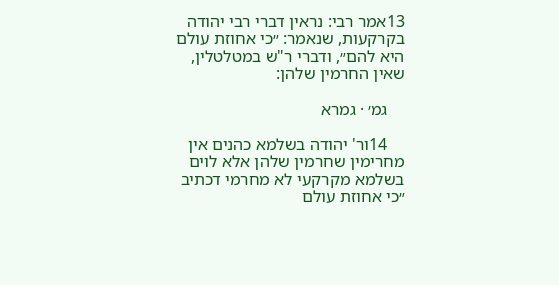13אמר רבי: נראין דברי רבי יהודה בקרקעות, שנאמר: ״כי אחוזת עולם היא להם״, ודברי ר"ש במטלטלין, שאין החרמין שלהן:

    גמ׳ · גמרא

    14ור' יהודה בשלמא כהנים אין מחרימין שחרמין שלהן אלא לוים בשלמא מקרקעי לא מחרמי דכתיב ״כי אחוזת עולם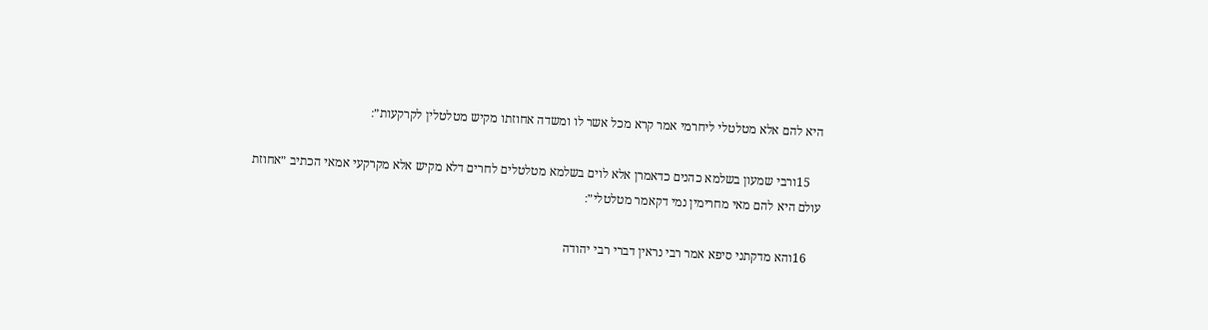היא להם אלא מטלטלי ליחרמי אמר קרא מכל אשר לו ומשדה אחוזתו מקיש מטלטלין לקרקעות״׃

    15ורבי שמעון בשלמא כהנים כדאמרן אלא לוים בשלמא מטלטלים לחרים דלא מקיש אלא מקרקעי אמאי הכתיב ״אחוזת עולם היא להם מאי מחרימין נמי דקאמר מטלטלי״׃

    16והא מדקתני סיפא אמר רבי נראין דברי רבי יהודה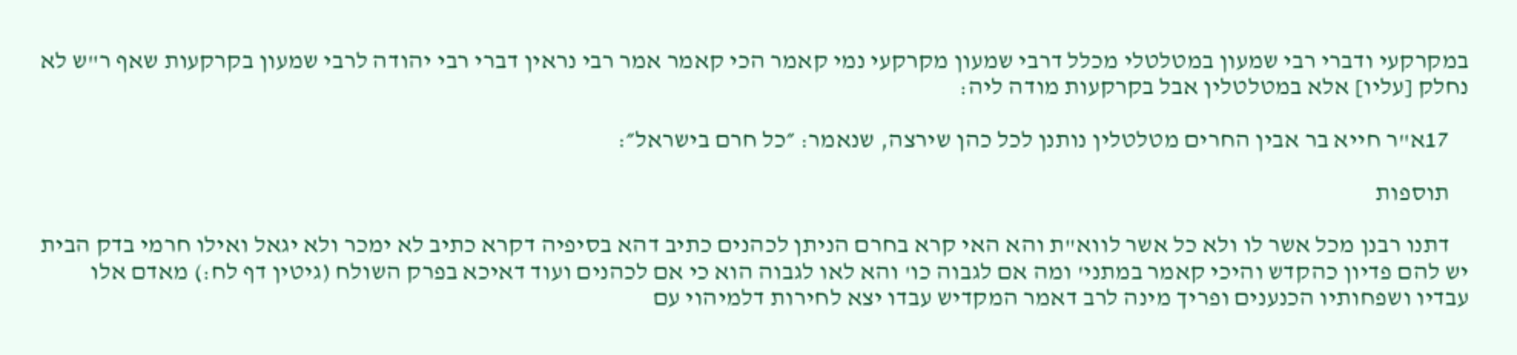במקרקעי ודברי רבי שמעון במטלטלי מכלל דרבי שמעון מקרקעי נמי קאמר הכי קאמר אמר רבי נראין דברי רבי יהודה לרבי שמעון בקרקעות שאף ר"ש לא נחלק [עליו] אלא במטלטלין אבל בקרקעות מודה ליה:

    17א"ר חייא בר אבין החרים מטלטלין נותנן לכל כהן שירצה, שנאמר: ״כל חרם בישראל״׃

    תוספות

    דתנו רבנן מכל אשר לו ולא כל אשר לווא"ת והא האי קרא בחרם הניתן לכהנים כתיב דהא בסיפיה דקרא כתיב לא ימכר ולא יגאל ואילו חרמי בדק הבית יש להם פדיון כהקדש והיכי קאמר במתני' ומה אם לגבוה כו' והא לאו לגבוה הוא כי אם לכהנים ועוד דאיכא בפרק השולח (גיטין דף לח:) מאדם אלו עבדיו ושפחותיו הכנענים ופריך מינה לרב דאמר המקדיש עבדו יצא לחירות דלמיהוי עם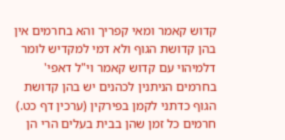קדוש קאמר ומאי קפריך והא בחרמים אין בהן קדושת הגוף ולא דמי למקדיש לומר דלמיהוי עם קדוש קאמר וי"ל דאפי' בחרמים הניתנין לכהנים יש בהן קדושת הגוף כדתני לקמן בפירקין (ערכין דף כט.) חרמים כל זמן שהן בבית בעלים הרי הן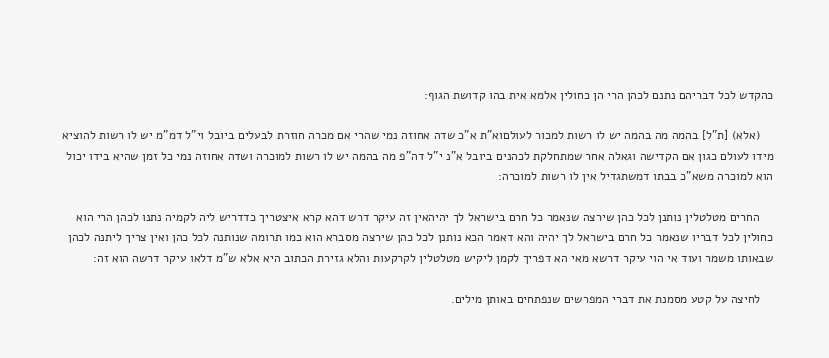כהקדש לכל דבריהם נתנם לכהן הרי הן כחולין אלמא אית בהו קדושת הגוף:

    (אלא) [ת"ל] בהמה מה בהמה יש לו רשות למכור לעולםוא"ת א"כ שדה אחוזה נמי שהרי אם מכרה חוזרת לבעלים ביובל וי"ל דמ"מ יש לו רשות להוציא מידו לעולם כגון אם הקדישה וגאלה אחר שמתחלקת לכהנים ביובל א"נ י"ל דה"פ מה בהמה יש לו רשות למוכרה ושדה אחוזה נמי כל זמן שהיא בידו יכול הוא למוכרה משא"כ בבתו דמשתגדיל אין לו רשות למוכרה:

    החרים מטלטלין נותנן לכל כהן שירצה שנאמר כל חרם בישראל לך יהיהאין זה עיקר דרש דהא קרא איצטריך כדדריש ליה לקמיה נתנו לכהן הרי הוא כחולין לכל דבריו שנאמר כל חרם בישראל לך יהיה והא דאמר הכא נותנן לכל כהן שירצה מסברא הוא כמו תרומה שנותנה לכל כהן ואין צריך ליתנה לכהן שבאותו משמר ועוד אי הוי עיקר דרשא מאי הא דפריך לקמן ליקיש מטלטלין לקרקעות והלא גזירת הכתוב היא אלא ש"מ דלאו עיקר דרשה הוא זה:

    לחיצה על קטע מסמנת את דברי המפרשים שנפתחים באותן מילים.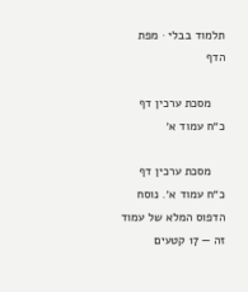תלמוד בבלי · מפת הדף

    מסכת ערכין דף כ״ח עמוד א׳

    מסכת ערכין דף כ״ח עמוד א׳. נוסח הדפוס המלא של עמוד זה — 17 קטעים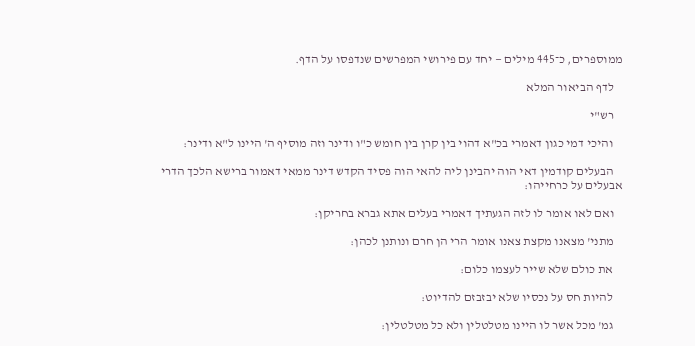ממוספרים, כ־445 מילים — יחד עם פירושי המפרשים שנדפסו על הדף.

    לדף הביאור המלא

    רש"י

    והיכי דמי כגון דאמרי בכ"א דהוי בין קרן בין חומש כ"ו ודינר וזה מוסיף ה' היינו ל"א ודינר:

    הבעלים קודמין דאי הוה יהבינן ליה להאי הוה פסיד הקדש דינר ממאי דאמור ברישא הלכך הדרי אבעלים על כרחייהו:

    ואם לאו אומר לו לזה הגעתיך דאמרי בעלים אתא גברא בחריקן:

    מתני' מצאנו מקצת צאנו אומר הרי הן חרם ונותנן לכהן:

    את כולם שלא שייר לעצמו כלום:

    להיות חס על נכסיו שלא יבזבזם להדיוט:

    גמ' מכל אשר לו היינו מטלטלין ולא כל מטלטלין: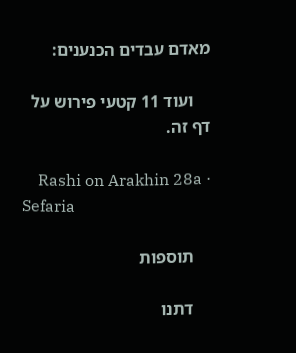מאדם עבדים הכנענים:

    ועוד 11 קטעי פירוש על דף זה.

    Rashi on Arakhin 28a · Sefaria

    תוספות

    דתנו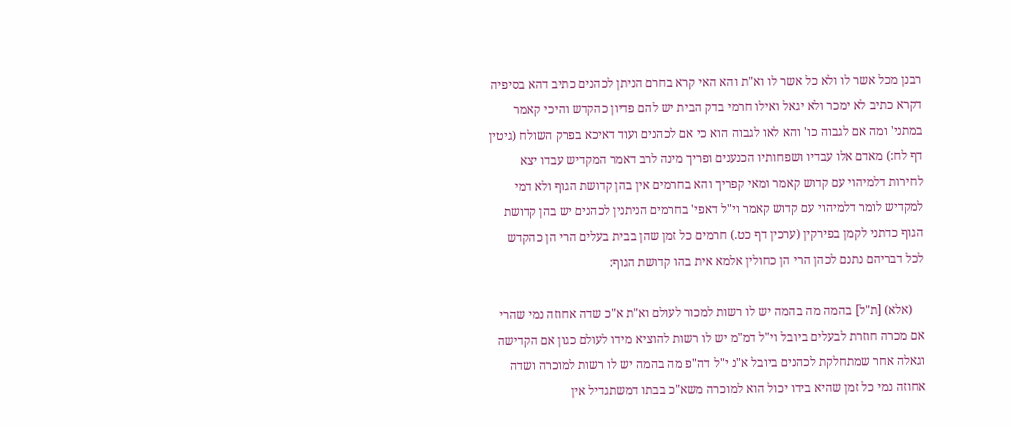רבנן מכל אשר לו ולא כל אשר לו וא"ת והא האי קרא בחרם הניתן לכהנים כתיב דהא בסיפיה דקרא כתיב לא ימכר ולא יגאל ואילו חרמי בדק הבית יש להם פדיון כהקדש והיכי קאמר במתני' ומה אם לגבוה כו' והא לאו לגבוה הוא כי אם לכהנים ועוד דאיכא בפרק השולח (גיטין דף לח:) מאדם אלו עבדיו ושפחותיו הכנענים ופריך מינה לרב דאמר המקדיש עבדו יצא לחירות דלמיהוי עם קדוש קאמר ומאי קפריך והא בחרמים אין בהן קדושת הגוף ולא דמי למקדיש לומר דלמיהוי עם קדוש קאמר וי"ל דאפי' בחרמים הניתנין לכהנים יש בהן קדושת הגוף כדתני לקמן בפירקין (ערכין דף כט.) חרמים כל זמן שהן בבית בעלים הרי הן כהקדש לכל דבריהם נתנם לכהן הרי הן כחולין אלמא אית בהו קדושת הגוף:

    (אלא) [ת"ל] בהמה מה בהמה יש לו רשות למכור לעולם וא"ת א"כ שדה אחוזה נמי שהרי אם מכרה חוזרת לבעלים ביובל וי"ל דמ"מ יש לו רשות להוציא מידו לעולם כגון אם הקדישה וגאלה אחר שמתחלקת לכהנים ביובל א"נ י"ל דה"פ מה בהמה יש לו רשות למוכרה ושדה אחוזה נמי כל זמן שהיא בידו יכול הוא למוכרה משא"כ בבתו דמשתגדיל אין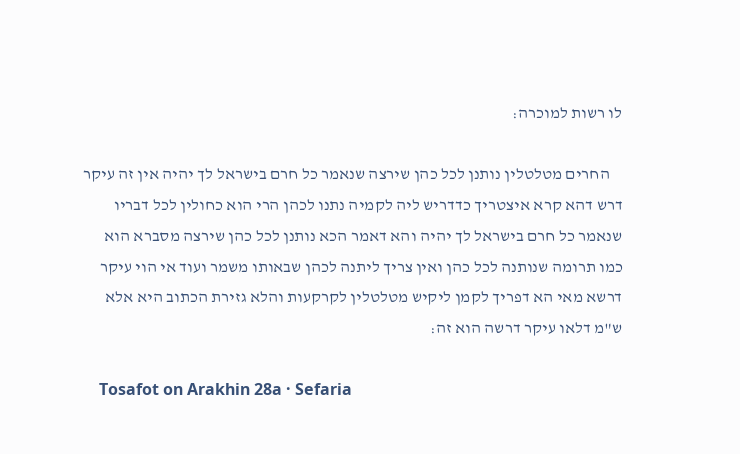לו רשות למוכרה:

    החרים מטלטלין נותנן לכל כהן שירצה שנאמר כל חרם בישראל לך יהיה אין זה עיקר דרש דהא קרא איצטריך כדדריש ליה לקמיה נתנו לכהן הרי הוא כחולין לכל דבריו שנאמר כל חרם בישראל לך יהיה והא דאמר הכא נותנן לכל כהן שירצה מסברא הוא כמו תרומה שנותנה לכל כהן ואין צריך ליתנה לכהן שבאותו משמר ועוד אי הוי עיקר דרשא מאי הא דפריך לקמן ליקיש מטלטלין לקרקעות והלא גזירת הכתוב היא אלא ש"מ דלאו עיקר דרשה הוא זה:

    Tosafot on Arakhin 28a · Sefaria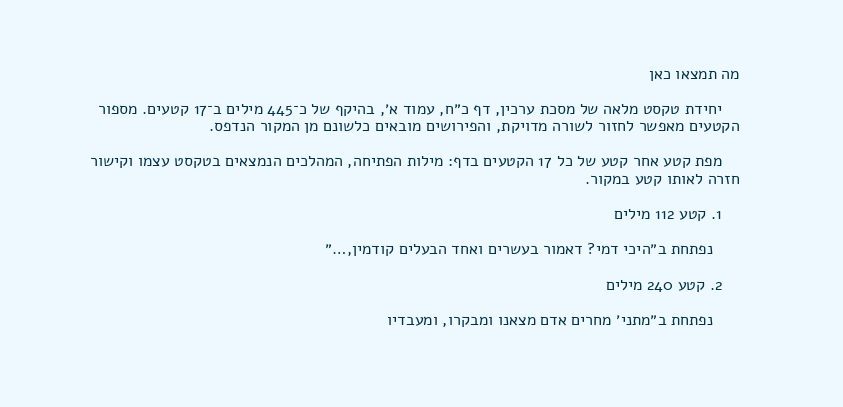מה תמצאו כאן

    יחידת טקסט מלאה של מסכת ערכין, דף כ״ח, עמוד א׳, בהיקף של כ־445 מילים ב־17 קטעים. מספור הקטעים מאפשר לחזור לשורה מדויקת, והפירושים מובאים כלשונם מן המקור הנדפס.

    מפת קטע אחר קטע של כל 17 הקטעים בדף: מילות הפתיחה, המהלכים הנמצאים בטקסט עצמו וקישור חזרה לאותו קטע במקור.

    1. קטע 112 מילים

      נפתחת ב״היכי דמי? דאמור בעשרים ואחד הבעלים קודמין,…״

    2. קטע 240 מילים

      נפתחת ב״מתני׳ מחרים אדם מצאנו ומבקרו, ומעבדיו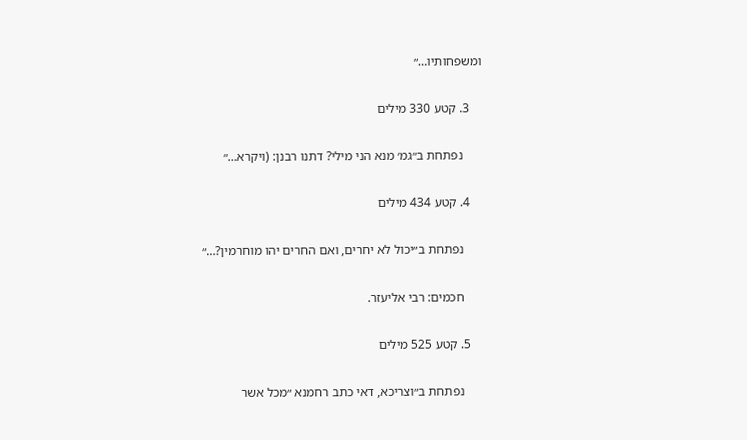ומשפחותיו…״

    3. קטע 330 מילים

      נפתחת ב״גמ׳ מנא הני מילי? דתנו רבנן: (ויקרא…״

    4. קטע 434 מילים

      נפתחת ב״יכול לא יחרים, ואם החרים יהו מוחרמין?…״

      חכמים: רבי אליעזר.

    5. קטע 525 מילים

      נפתחת ב״וצריכא, דאי כתב רחמנא ״מכל אשר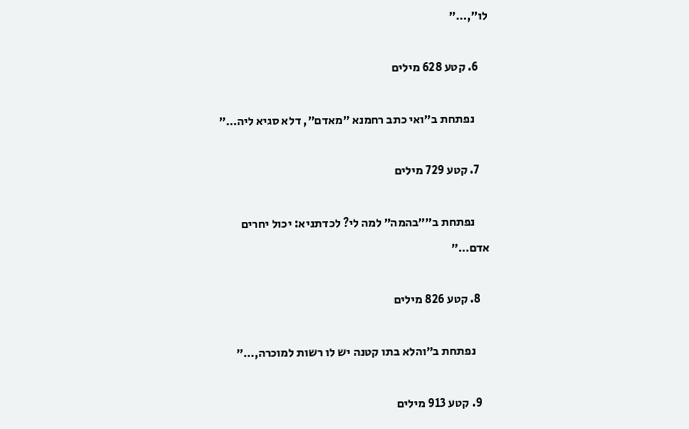לו״,…״

    6. קטע 628 מילים

      נפתחת ב״ואי כתב רחמנא ״מאדם״, דלא סגיא ליה…״

    7. קטע 729 מילים

      נפתחת ב״״בהמה״ למה לי? לכדתניא: יכול יחרים אדם…״

    8. קטע 826 מילים

      נפתחת ב״והלא בתו קטנה יש לו רשות למוכרה,…״

    9. קטע 913 מילים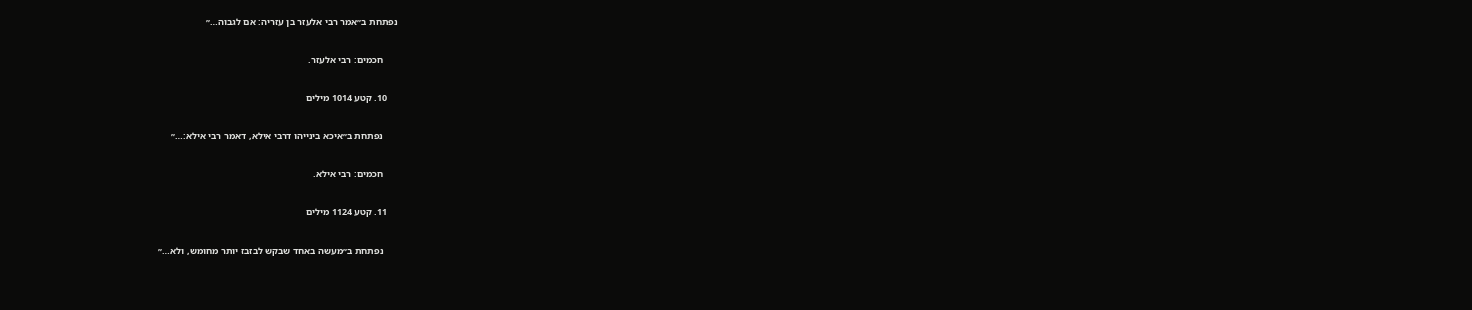נפתחת ב״אמר רבי אלעזר בן עזריה: אם לגבוה…״

      חכמים: רבי אלעזר.

    10. קטע 1014 מילים

      נפתחת ב״איכא בינייהו דרבי אילא, דאמר רבי אילא:…״

      חכמים: רבי אילא.

    11. קטע 1124 מילים

      נפתחת ב״מעשה באחד שבקש לבזבז יותר מחומש, ולא…״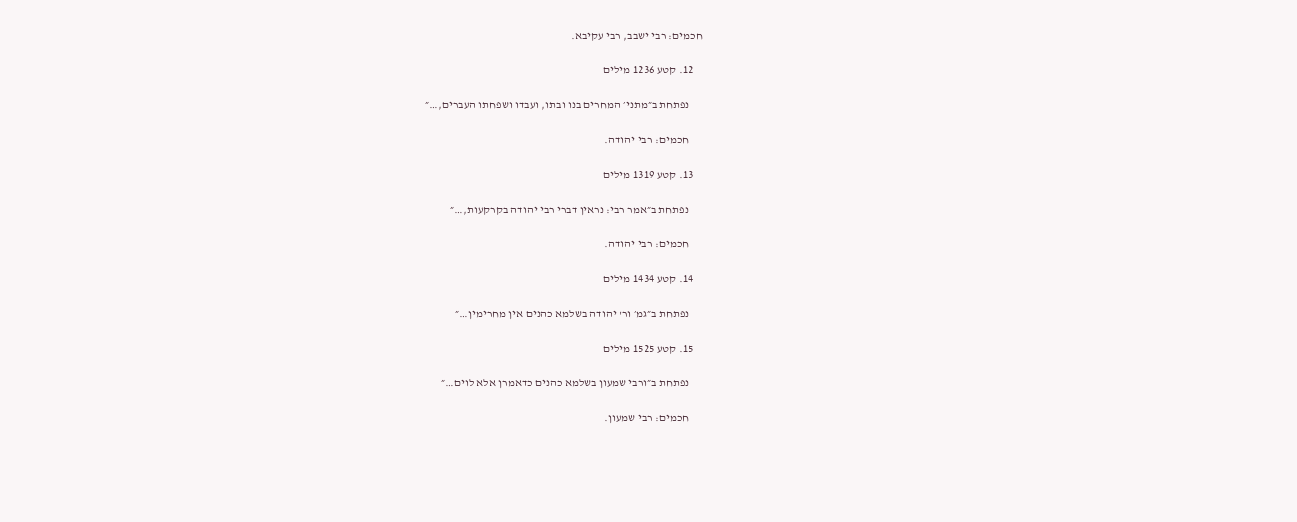חכמים: רבי ישבב, רבי עקיבא.

    12. קטע 1236 מילים

      נפתחת ב״מתני׳ המחרים בנו ובתו, ועבדו ושפחתו העברים,…״

      חכמים: רבי יהודה.

    13. קטע 1319 מילים

      נפתחת ב״אמר רבי: נראין דברי רבי יהודה בקרקעות,…״

      חכמים: רבי יהודה.

    14. קטע 1434 מילים

      נפתחת ב״גמ׳ ור' יהודה בשלמא כהנים אין מחרימין…״

    15. קטע 1525 מילים

      נפתחת ב״ורבי שמעון בשלמא כהנים כדאמרן אלא לוים…״

      חכמים: רבי שמעון.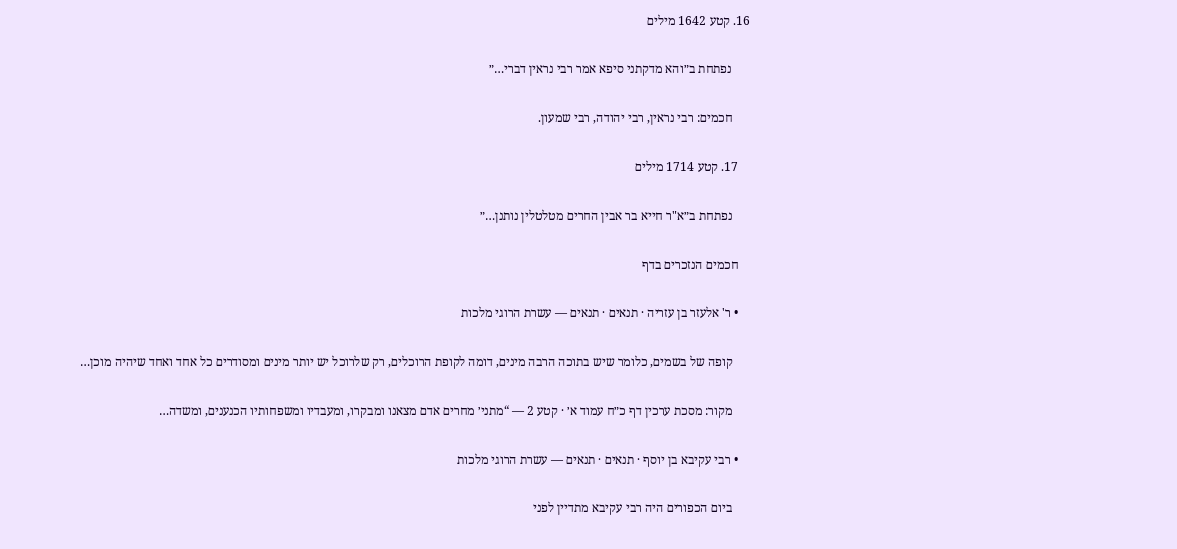16. קטע 1642 מילים

      נפתחת ב״והא מדקתני סיפא אמר רבי נראין דברי…״

      חכמים: רבי נראין, רבי יהודה, רבי שמעון.

    17. קטע 1714 מילים

      נפתחת ב״א"ר חייא בר אבין החרים מטלטלין נותנן…״

    חכמים הנזכרים בדף

    • ר' אלעזר בן עזריה · תנאים · תנאים — עשרת הרוגי מלכות

      קופה של בשמים, כלומר שיש בתוכה הרבה מינים, דומה לקופת הרוכלים, רק שלרוכל יש יותר מינים ומסודרים כל אחד ואחד שיהיה מוכן…

      מקור: מסכת ערכין דף כ״ח עמוד א׳ · קטע 2 — “מתני׳ מחרים אדם מצאנו ומבקרו, ומעבדיו ומשפחותיו הכנענים, ומשדה…

    • רבי עקיבא בן יוסף · תנאים · תנאים — עשרת הרוגי מלכות

      ביום הכפורים היה רבי עקיבא מתדיין לפני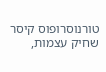טורנוסרופוס קיסר שחיק עצמות,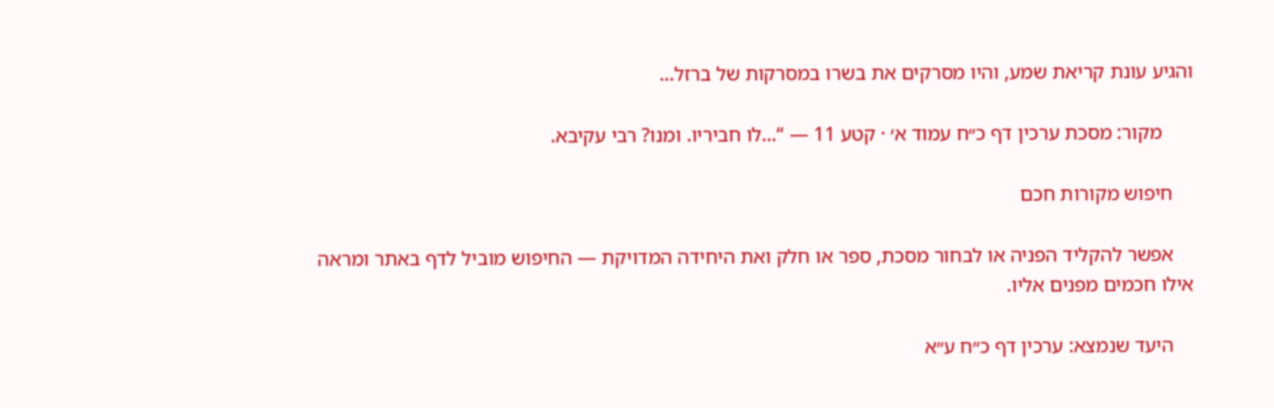והגיע עונת קריאת שמע, והיו מסרקים את בשרו במסרקות של ברזל…

      מקור: מסכת ערכין דף כ״ח עמוד א׳ · קטע 11 — “…לו חביריו. ומנו? רבי עקיבא.

    חיפוש מקורות חכם

    אפשר להקליד הפניה או לבחור מסכת, ספר או חלק ואת היחידה המדויקת — החיפוש מוביל לדף באתר ומראה אילו חכמים מפנים אליו.

    היעד שנמצא: ערכין דף כ״ח ע״א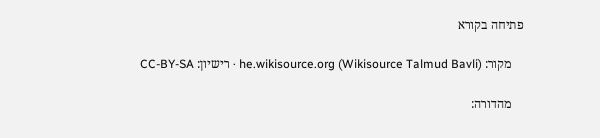פתיחה בקורא

    מקור: he.wikisource.org (Wikisource Talmud Bavli) · רישיון: CC-BY-SA

    מהדורה: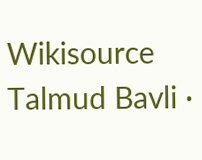Wikisource Talmud Bavli ·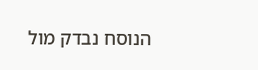הנוסח נבדק מול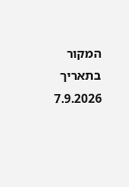המקור בתאריך 7.9.2026